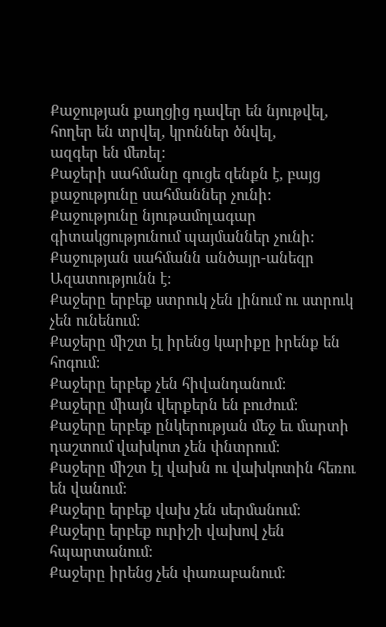Քաջության քաղցից դավեր են նյութվել, հողեր են տրվել, կրոններ ծնվել,
ազգեր են մեռել:
Քաջերի սահմանը գուցե զենքն է, բայց քաջությունը սահմաններ չունի:
Քաջությունը նյութամոլագար գիտակցությունում պայմաններ չունի:
Քաջության սահմանն անծայր-անեզր Ազատությունն է:
Քաջերը երբեք ստրուկ չեն լինում ու ստրուկ չեն ունենում:
Քաջերը միշտ էլ իրենց կարիքը իրենք են հոգում:
Քաջերը երբեք չեն հիվանդանում:
Քաջերը միայն վերքերն են բուժում:
Քաջերը երբեք ընկերության մեջ եւ մարտի դաշտում վախկոտ չեն փնտրում:
Քաջերը միշտ էլ վախն ու վախկոտին հեռու են վանում:
Քաջերը երբեք վախ չեն սերմանում:
Քաջերը երբեք ուրիշի վախով չեն հպարտանում:
Քաջերը իրենց չեն փառաբանում: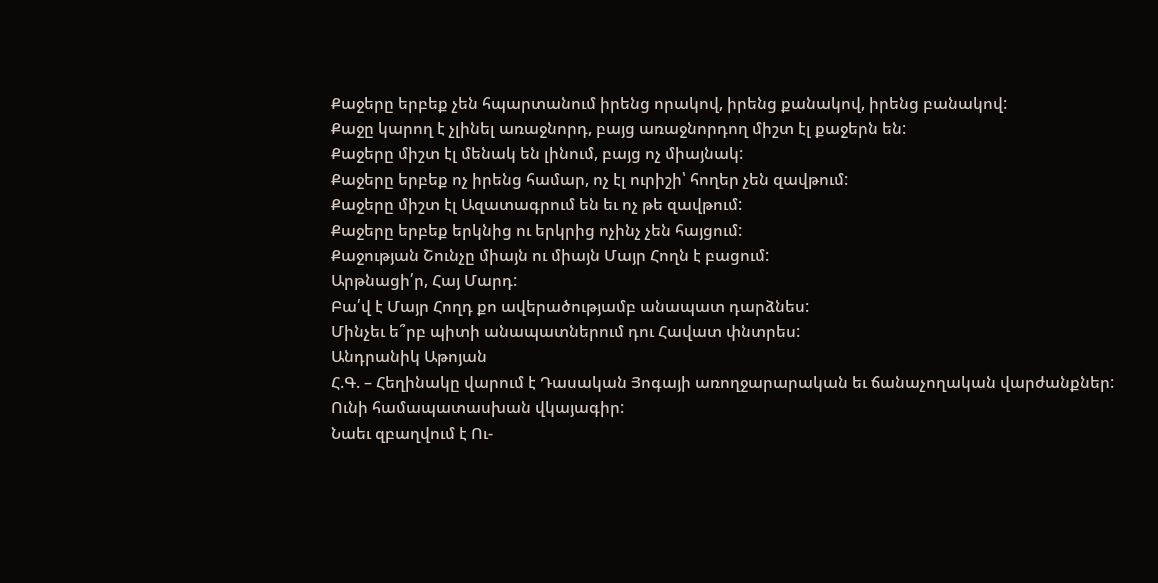Քաջերը երբեք չեն հպարտանում իրենց որակով, իրենց քանակով, իրենց բանակով:
Քաջը կարող է չլինել առաջնորդ, բայց առաջնորդող միշտ էլ քաջերն են:
Քաջերը միշտ էլ մենակ են լինում, բայց ոչ միայնակ:
Քաջերը երբեք ոչ իրենց համար, ոչ էլ ուրիշի՝ հողեր չեն զավթում:
Քաջերը միշտ էլ Ազատագրում են եւ ոչ թե զավթում:
Քաջերը երբեք երկնից ու երկրից ոչինչ չեն հայցում:
Քաջության Շունչը միայն ու միայն Մայր Հողն է բացում:
Արթնացի՛ր, Հայ Մարդ:
Բա՛վ է Մայր Հողդ քո ավերածությամբ անապատ դարձնես:
Մինչեւ ե՞րբ պիտի անապատներում դու Հավատ փնտրես:
Անդրանիկ Աթոյան
Հ.Գ. – Հեղինակը վարում է Դասական Յոգայի առողջարարական եւ ճանաչողական վարժանքներ:
Ունի համապատասխան վկայագիր:
Նաեւ զբաղվում է Ու-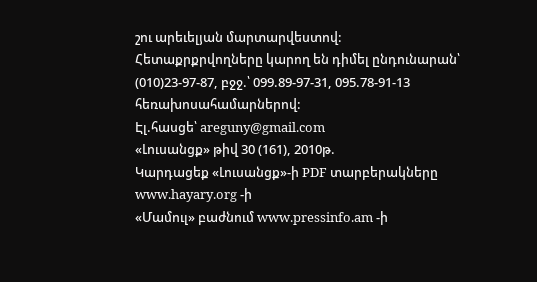շու արեւելյան մարտարվեստով:
Հետաքրքրվողները կարող են դիմել ընդունարան՝ (010)23-97-87, բջջ.՝ 099.89-97-31, 095.78-91-13 հեռախոսահամարներով:
Էլ.հասցե՝ areguny@gmail.com
«Լուսանցք» թիվ 30 (161), 2010թ.
Կարդացեք «Լուսանցք»-ի PDF տարբերակները www.hayary.org -ի
«Մամուլ» բաժնում www.pressinfo.am -ի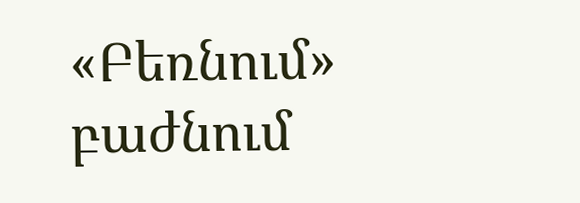«Բեռնում» բաժնում